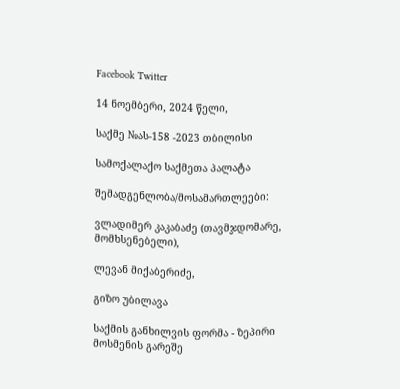Facebook Twitter

14 ნოემბერი, 2024 წელი,

საქმე №ას-158 -2023 თბილისი

სამოქალაქო საქმეთა პალატა

შემადგენლობა/მოსამართლეები:

ვლადიმერ კაკაბაძე (თავმჯდომარე, მომხსენებელი),

ლევან მიქაბერიძე,

გიზო უბილავა

საქმის განხილვის ფორმა - ზეპირი მოსმენის გარეშე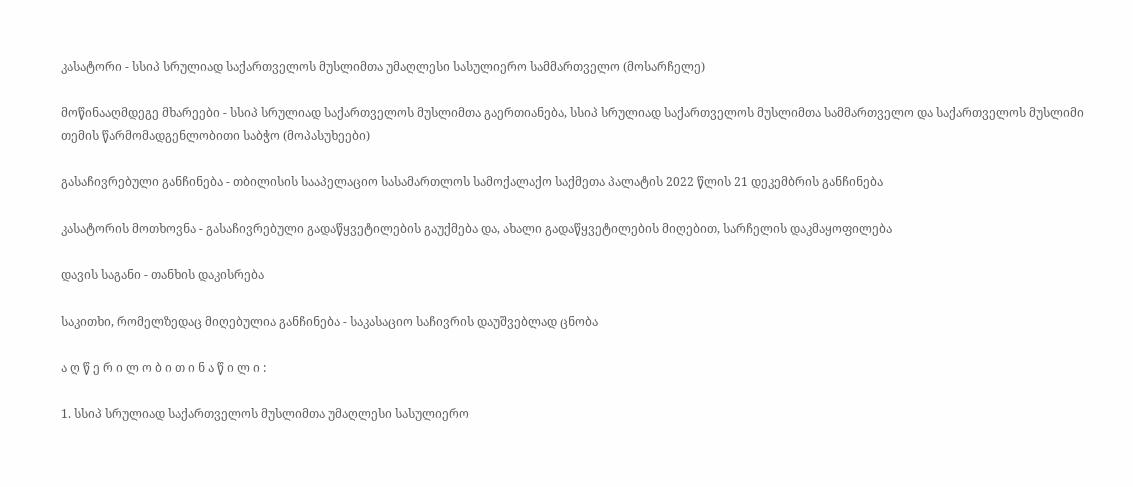კასატორი - სსიპ სრულიად საქართველოს მუსლიმთა უმაღლესი სასულიერო სამმართველო (მოსარჩელე)

მოწინააღმდეგე მხარეები - სსიპ სრულიად საქართველოს მუსლიმთა გაერთიანება, სსიპ სრულიად საქართველოს მუსლიმთა სამმართველო და საქართველოს მუსლიმი თემის წარმომადგენლობითი საბჭო (მოპასუხეები)

გასაჩივრებული განჩინება - თბილისის სააპელაციო სასამართლოს სამოქალაქო საქმეთა პალატის 2022 წლის 21 დეკემბრის განჩინება

კასატორის მოთხოვნა - გასაჩივრებული გადაწყვეტილების გაუქმება და, ახალი გადაწყვეტილების მიღებით, სარჩელის დაკმაყოფილება

დავის საგანი - თანხის დაკისრება

საკითხი, რომელზედაც მიღებულია განჩინება - საკასაციო საჩივრის დაუშვებლად ცნობა

ა ღ წ ე რ ი ლ ო ბ ი თ ი ნ ა წ ი ლ ი :

1. სსიპ სრულიად საქართველოს მუსლიმთა უმაღლესი სასულიერო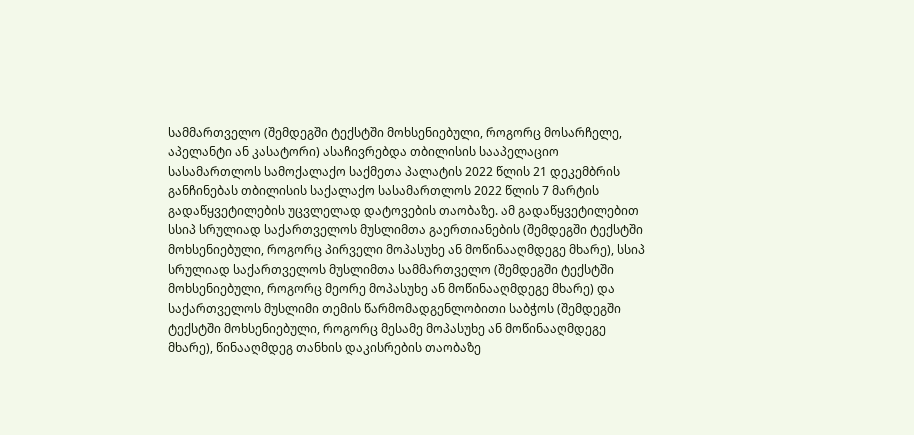სამმართველო (შემდეგში ტექსტში მოხსენიებული, როგორც მოსარჩელე, აპელანტი ან კასატორი) ასაჩივრებდა თბილისის სააპელაციო სასამართლოს სამოქალაქო საქმეთა პალატის 2022 წლის 21 დეკემბრის განჩინებას თბილისის საქალაქო სასამართლოს 2022 წლის 7 მარტის გადაწყვეტილების უცვლელად დატოვების თაობაზე. ამ გადაწყვეტილებით სსიპ სრულიად საქართველოს მუსლიმთა გაერთიანების (შემდეგში ტექსტში მოხსენიებული, როგორც პირველი მოპასუხე ან მოწინააღმდეგე მხარე), სსიპ სრულიად საქართველოს მუსლიმთა სამმართველო (შემდეგში ტექსტში მოხსენიებული, როგორც მეორე მოპასუხე ან მოწინააღმდეგე მხარე) და საქართველოს მუსლიმი თემის წარმომადგენლობითი საბჭოს (შემდეგში ტექსტში მოხსენიებული, როგორც მესამე მოპასუხე ან მოწინააღმდეგე მხარე), წინააღმდეგ თანხის დაკისრების თაობაზე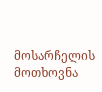მოსარჩელის მოთხოვნა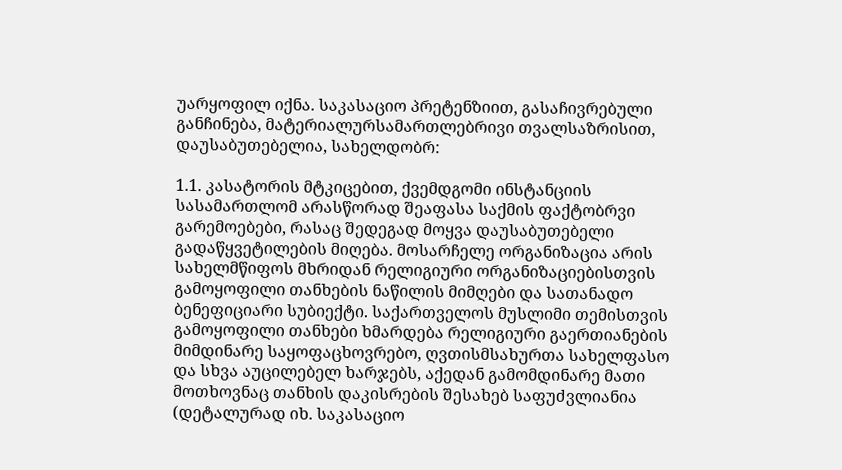უარყოფილ იქნა. საკასაციო პრეტენზიით, გასაჩივრებული განჩინება, მატერიალურსამართლებრივი თვალსაზრისით, დაუსაბუთებელია, სახელდობრ:

1.1. კასატორის მტკიცებით, ქვემდგომი ინსტანციის სასამართლომ არასწორად შეაფასა საქმის ფაქტობრვი გარემოებები, რასაც შედეგად მოყვა დაუსაბუთებელი გადაწყვეტილების მიღება. მოსარჩელე ორგანიზაცია არის სახელმწიფოს მხრიდან რელიგიური ორგანიზაციებისთვის გამოყოფილი თანხების ნაწილის მიმღები და სათანადო ბენეფიციარი სუბიექტი. საქართველოს მუსლიმი თემისთვის გამოყოფილი თანხები ხმარდება რელიგიური გაერთიანების მიმდინარე საყოფაცხოვრებო, ღვთისმსახურთა სახელფასო და სხვა აუცილებელ ხარჯებს, აქედან გამომდინარე მათი მოთხოვნაც თანხის დაკისრების შესახებ საფუძვლიანია (დეტალურად იხ. საკასაციო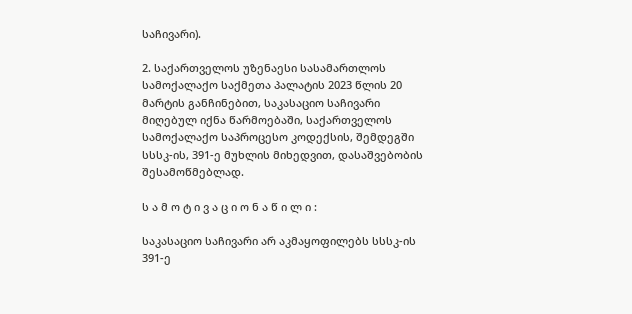საჩივარი).

2. საქართველოს უზენაესი სასამართლოს სამოქალაქო საქმეთა პალატის 2023 წლის 20 მარტის განჩინებით, საკასაციო საჩივარი მიღებულ იქნა წარმოებაში, საქართველოს სამოქალაქო საპროცესო კოდექსის, შემდეგში სსსკ-ის, 391-ე მუხლის მიხედვით, დასაშვებობის შესამოწმებლად.

ს ა მ ო ტ ი ვ ა ც ი ო ნ ა წ ი ლ ი :

საკასაციო საჩივარი არ აკმაყოფილებს სსსკ-ის 391-ე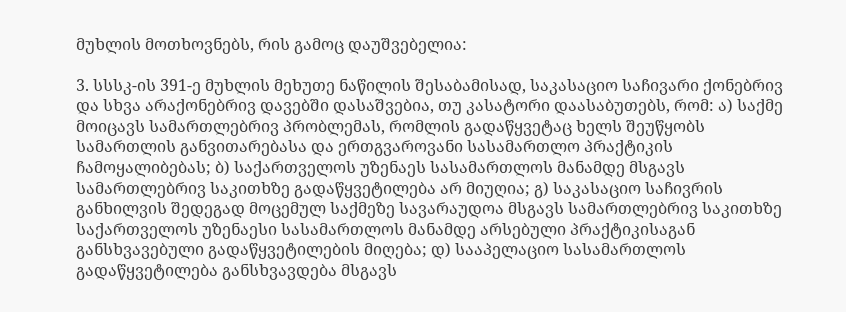მუხლის მოთხოვნებს, რის გამოც დაუშვებელია:

3. სსსკ-ის 391-ე მუხლის მეხუთე ნაწილის შესაბამისად, საკასაციო საჩივარი ქონებრივ და სხვა არაქონებრივ დავებში დასაშვებია, თუ კასატორი დაასაბუთებს, რომ: ა) საქმე მოიცავს სამართლებრივ პრობლემას, რომლის გადაწყვეტაც ხელს შეუწყობს სამართლის განვითარებასა და ერთგვაროვანი სასამართლო პრაქტიკის ჩამოყალიბებას; ბ) საქართველოს უზენაეს სასამართლოს მანამდე მსგავს სამართლებრივ საკითხზე გადაწყვეტილება არ მიუღია; გ) საკასაციო საჩივრის განხილვის შედეგად მოცემულ საქმეზე სავარაუდოა მსგავს სამართლებრივ საკითხზე საქართველოს უზენაესი სასამართლოს მანამდე არსებული პრაქტიკისაგან განსხვავებული გადაწყვეტილების მიღება; დ) სააპელაციო სასამართლოს გადაწყვეტილება განსხვავდება მსგავს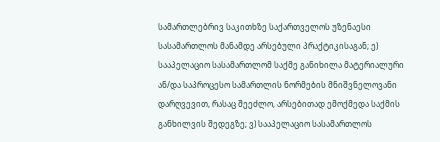სამართლებრივ საკითხზე საქართველოს უზენაესი სასამართლოს მანამდე არსებული პრაქტიკისაგან; ე) სააპელაციო სასამართლომ საქმე განიხილა მატერიალური ან/და საპროცესო სამართლის ნორმების მნიშვნელოვანი დარღვევით, რასაც შეეძლო, არსებითად ემოქმედა საქმის განხილვის შედეგზე; ვ) სააპელაციო სასამართლოს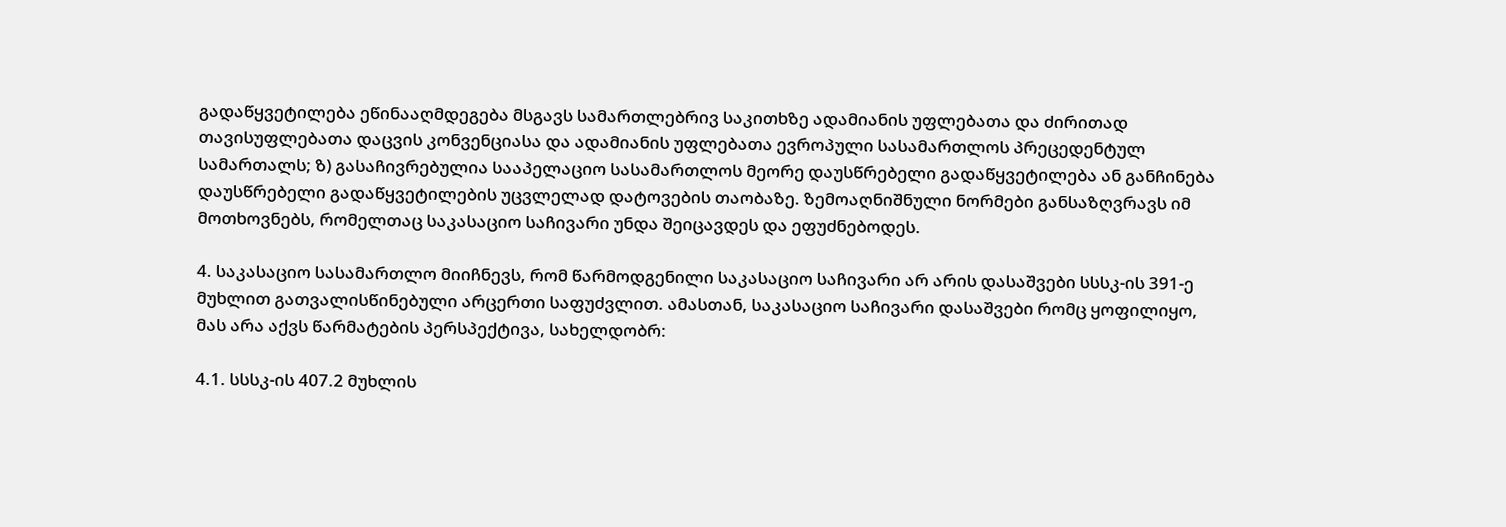გადაწყვეტილება ეწინააღმდეგება მსგავს სამართლებრივ საკითხზე ადამიანის უფლებათა და ძირითად თავისუფლებათა დაცვის კონვენციასა და ადამიანის უფლებათა ევროპული სასამართლოს პრეცედენტულ სამართალს; ზ) გასაჩივრებულია სააპელაციო სასამართლოს მეორე დაუსწრებელი გადაწყვეტილება ან განჩინება დაუსწრებელი გადაწყვეტილების უცვლელად დატოვების თაობაზე. ზემოაღნიშნული ნორმები განსაზღვრავს იმ მოთხოვნებს, რომელთაც საკასაციო საჩივარი უნდა შეიცავდეს და ეფუძნებოდეს.

4. საკასაციო სასამართლო მიიჩნევს, რომ წარმოდგენილი საკასაციო საჩივარი არ არის დასაშვები სსსკ-ის 391-ე მუხლით გათვალისწინებული არცერთი საფუძვლით. ამასთან, საკასაციო საჩივარი დასაშვები რომც ყოფილიყო, მას არა აქვს წარმატების პერსპექტივა, სახელდობრ:

4.1. სსსკ-ის 407.2 მუხლის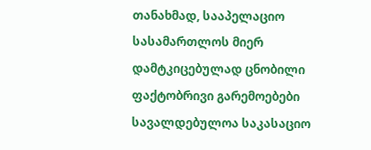თანახმად, სააპელაციო სასამართლოს მიერ დამტკიცებულად ცნობილი ფაქტობრივი გარემოებები სავალდებულოა საკასაციო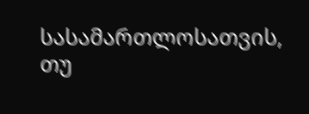სასამართლოსათვის, თუ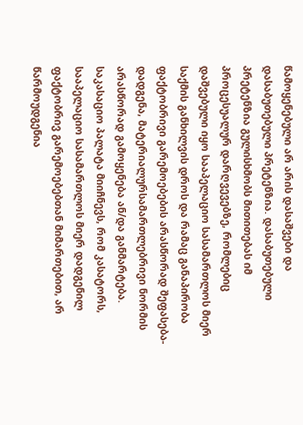წამოყენებული არ არის დასაშვები და დასაბუთებული პრეტენზია. დასაბუთებული პრეტენზია გულისხმობს მითითებას იმ პროცესუალურ დარღვევებზე, რომლებიც დაშვებული იყო სააპელაციო სასამართლოს მიერ საქმის განხილვის დროს და რამაც განაპირობა ფაქტობრივი გარემოებების არასწორად შეფასება-დადგენა, მატერიალურსამართლებრივი ნორმის არასწორად გამოყენება ან/და განმარტება. საკასაციო პალატა მიიჩნევს, რომ კასატორს, სააპელაციო სასამართლოს მიერ დადგენილ ფაქტობრივ გარემოებებთან მიმართებით, არ წარმოუდგენია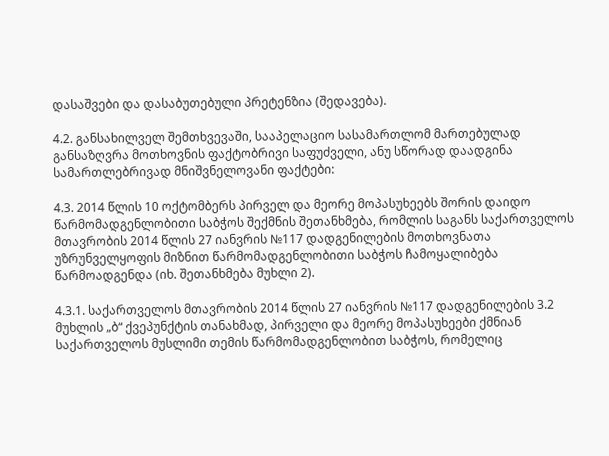დასაშვები და დასაბუთებული პრეტენზია (შედავება).

4.2. განსახილველ შემთხვევაში, სააპელაციო სასამართლომ მართებულად განსაზღვრა მოთხოვნის ფაქტობრივი საფუძველი, ანუ სწორად დაადგინა სამართლებრივად მნიშვნელოვანი ფაქტები:

4.3. 2014 წლის 10 ოქტომბერს პირველ და მეორე მოპასუხეებს შორის დაიდო წარმომადგენლობითი საბჭოს შექმნის შეთანხმება, რომლის საგანს საქართველოს მთავრობის 2014 წლის 27 იანვრის №117 დადგენილების მოთხოვნათა უზრუნველყოფის მიზნით წარმომადგენლობითი საბჭოს ჩამოყალიბება წარმოადგენდა (იხ. შეთანხმება მუხლი 2).

4.3.1. საქართველოს მთავრობის 2014 წლის 27 იანვრის №117 დადგენილების 3.2 მუხლის „ბ“ ქვეპუნქტის თანახმად, პირველი და მეორე მოპასუხეები ქმნიან საქართველოს მუსლიმი თემის წარმომადგენლობით საბჭოს, რომელიც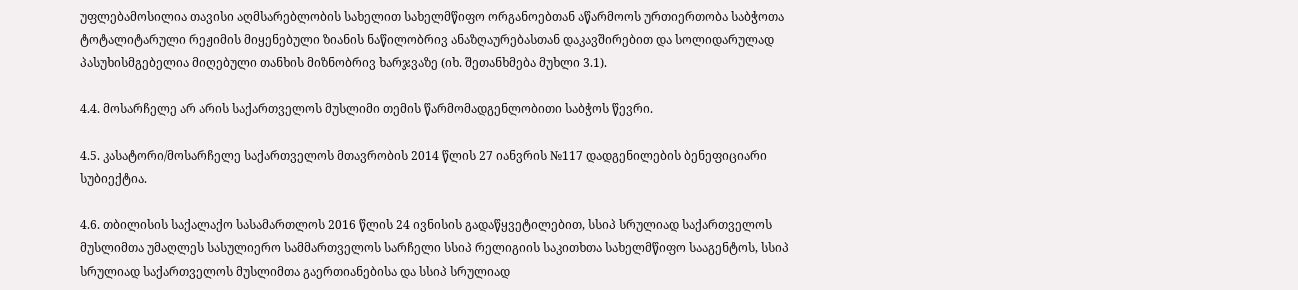უფლებამოსილია თავისი აღმსარებლობის სახელით სახელმწიფო ორგანოებთან აწარმოოს ურთიერთობა საბჭოთა ტოტალიტარული რეჟიმის მიყენებული ზიანის ნაწილობრივ ანაზღაურებასთან დაკავშირებით და სოლიდარულად პასუხისმგებელია მიღებული თანხის მიზნობრივ ხარჯვაზე (იხ. შეთანხმება მუხლი 3.1).

4.4. მოსარჩელე არ არის საქართველოს მუსლიმი თემის წარმომადგენლობითი საბჭოს წევრი.

4.5. კასატორი/მოსარჩელე საქართველოს მთავრობის 2014 წლის 27 იანვრის №117 დადგენილების ბენეფიციარი სუბიექტია.

4.6. თბილისის საქალაქო სასამართლოს 2016 წლის 24 ივნისის გადაწყვეტილებით, სსიპ სრულიად საქართველოს მუსლიმთა უმაღლეს სასულიერო სამმართველოს სარჩელი სსიპ რელიგიის საკითხთა სახელმწიფო სააგენტოს, სსიპ სრულიად საქართველოს მუსლიმთა გაერთიანებისა და სსიპ სრულიად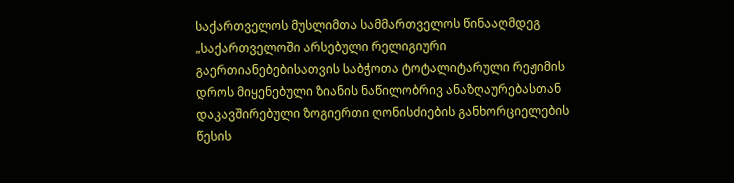საქართველოს მუსლიმთა სამმართველოს წინააღმდეგ „საქართველოში არსებული რელიგიური გაერთიანებებისათვის საბჭოთა ტოტალიტარული რეჟიმის დროს მიყენებული ზიანის ნაწილობრივ ანაზღაურებასთან დაკავშირებული ზოგიერთი ღონისძიების განხორციელების წესის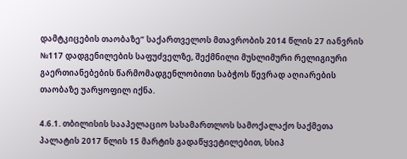დამტკიცების თაობაზე“ საქართველოს მთავრობის 2014 წლის 27 იანვრის №117 დადგენილების საფუძველზე, შექმნილი მუსლიმური რელიგიური გაერთიანებების წარმომადგენლობითი საბჭოს წევრად აღიარების თაობაზე უარყოფილ იქნა.

4.6.1. თბილისის სააპელაციო სასამართლოს სამოქალაქო საქმეთა პალატის 2017 წლის 15 მარტის გადაწყვეტილებით, სსიპ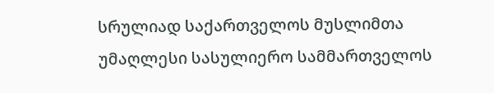სრულიად საქართველოს მუსლიმთა უმაღლესი სასულიერო სამმართველოს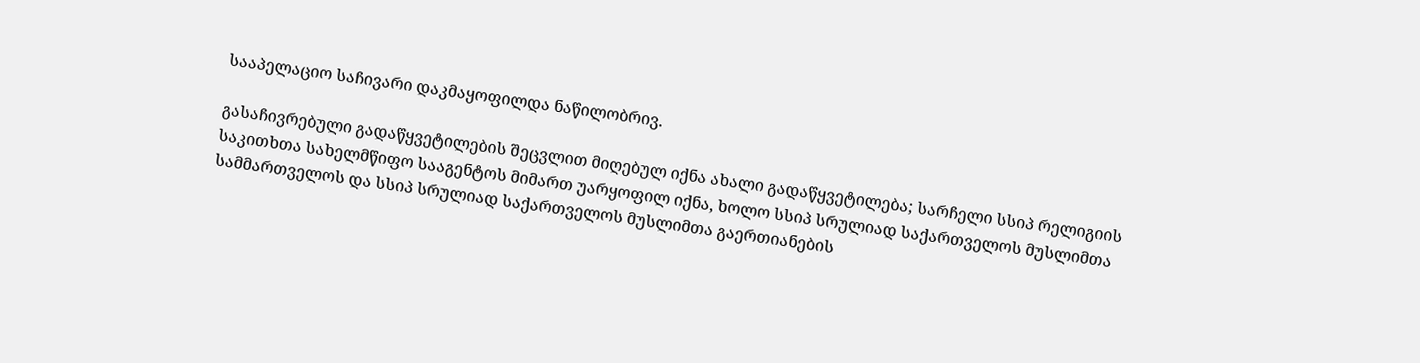სააპელაციო საჩივარი დაკმაყოფილდა ნაწილობრივ.

გასაჩივრებული გადაწყვეტილების შეცვლით მიღებულ იქნა ახალი გადაწყვეტილება; სარჩელი სსიპ რელიგიის საკითხთა სახელმწიფო სააგენტოს მიმართ უარყოფილ იქნა, ხოლო სსიპ სრულიად საქართველოს მუსლიმთა სამმართველოს და სსიპ სრულიად საქართველოს მუსლიმთა გაერთიანების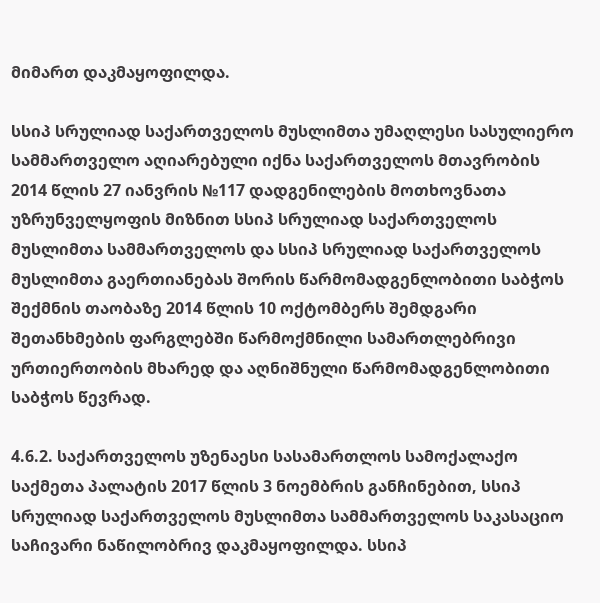მიმართ დაკმაყოფილდა.

სსიპ სრულიად საქართველოს მუსლიმთა უმაღლესი სასულიერო სამმართველო აღიარებული იქნა საქართველოს მთავრობის 2014 წლის 27 იანვრის №117 დადგენილების მოთხოვნათა უზრუნველყოფის მიზნით სსიპ სრულიად საქართველოს მუსლიმთა სამმართველოს და სსიპ სრულიად საქართველოს მუსლიმთა გაერთიანებას შორის წარმომადგენლობითი საბჭოს შექმნის თაობაზე 2014 წლის 10 ოქტომბერს შემდგარი შეთანხმების ფარგლებში წარმოქმნილი სამართლებრივი ურთიერთობის მხარედ და აღნიშნული წარმომადგენლობითი საბჭოს წევრად.

4.6.2. საქართველოს უზენაესი სასამართლოს სამოქალაქო საქმეთა პალატის 2017 წლის 3 ნოემბრის განჩინებით, სსიპ სრულიად საქართველოს მუსლიმთა სამმართველოს საკასაციო საჩივარი ნაწილობრივ დაკმაყოფილდა. სსიპ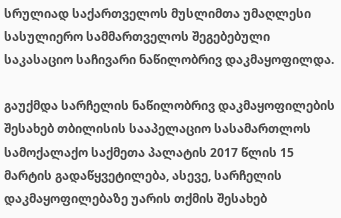სრულიად საქართველოს მუსლიმთა უმაღლესი სასულიერო სამმართველოს შეგებებული საკასაციო საჩივარი ნაწილობრივ დაკმაყოფილდა.

გაუქმდა სარჩელის ნაწილობრივ დაკმაყოფილების შესახებ თბილისის სააპელაციო სასამართლოს სამოქალაქო საქმეთა პალატის 2017 წლის 15 მარტის გადაწყვეტილება, ასევე, სარჩელის დაკმაყოფილებაზე უარის თქმის შესახებ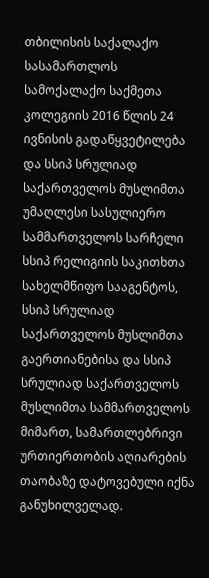თბილისის საქალაქო სასამართლოს სამოქალაქო საქმეთა კოლეგიის 2016 წლის 24 ივნისის გადაწყვეტილება და სსიპ სრულიად საქართველოს მუსლიმთა უმაღლესი სასულიერო სამმართველოს სარჩელი სსიპ რელიგიის საკითხთა სახელმწიფო სააგენტოს, სსიპ სრულიად საქართველოს მუსლიმთა გაერთიანებისა და სსიპ სრულიად საქართველოს მუსლიმთა სამმართველოს მიმართ, სამართლებრივი ურთიერთობის აღიარების თაობაზე დატოვებული იქნა განუხილველად.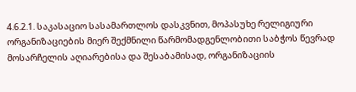4.6.2.1. საკასაციო სასამართლოს დასკვნით, მოპასუხე რელიგიური ორგანიზაციების მიერ შექმნილი წარმომადგენლობითი საბჭოს წევრად მოსარჩელის აღიარებისა და შესაბამისად, ორგანიზაციის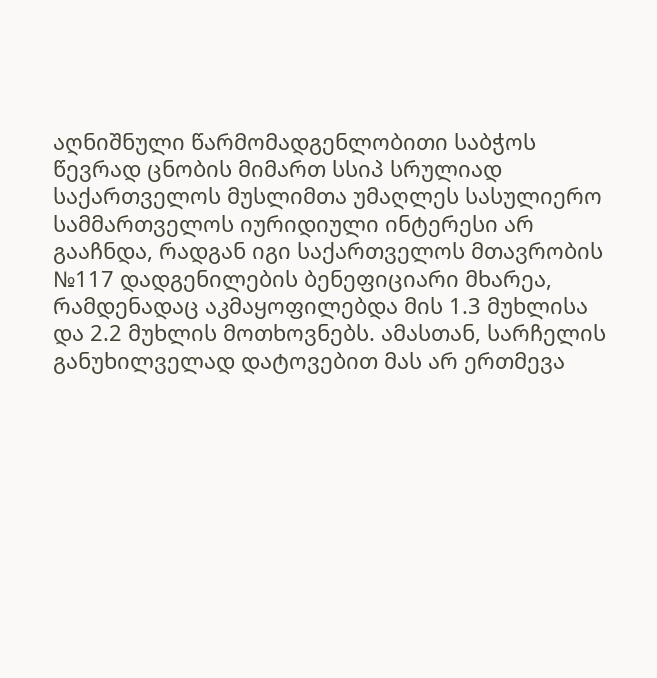აღნიშნული წარმომადგენლობითი საბჭოს წევრად ცნობის მიმართ სსიპ სრულიად საქართველოს მუსლიმთა უმაღლეს სასულიერო სამმართველოს იურიდიული ინტერესი არ გააჩნდა, რადგან იგი საქართველოს მთავრობის №117 დადგენილების ბენეფიციარი მხარეა, რამდენადაც აკმაყოფილებდა მის 1.3 მუხლისა და 2.2 მუხლის მოთხოვნებს. ამასთან, სარჩელის განუხილველად დატოვებით მას არ ერთმევა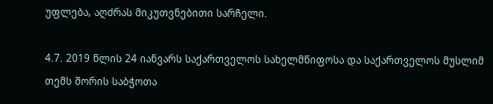უფლება, აღძრას მიკუთვნებითი სარჩელი.

4.7. 2019 წლის 24 იანვარს საქართველოს სახელმწიფოსა და საქართველოს მუსლიმ თემს შორის საბჭოთა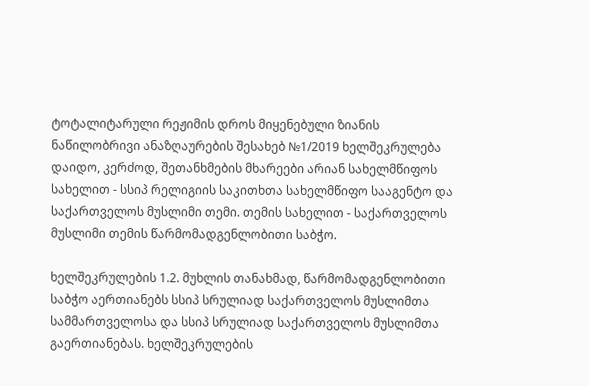ტოტალიტარული რეჟიმის დროს მიყენებული ზიანის ნაწილობრივი ანაზღაურების შესახებ №1/2019 ხელშეკრულება დაიდო, კერძოდ, შეთანხმების მხარეები არიან სახელმწიფოს სახელით - სსიპ რელიგიის საკითხთა სახელმწიფო სააგენტო და საქართველოს მუსლიმი თემი. თემის სახელით - საქართველოს მუსლიმი თემის წარმომადგენლობითი საბჭო.

ხელშეკრულების 1.2. მუხლის თანახმად, წარმომადგენლობითი საბჭო აერთიანებს სსიპ სრულიად საქართველოს მუსლიმთა სამმართველოსა და სსიპ სრულიად საქართველოს მუსლიმთა გაერთიანებას. ხელშეკრულების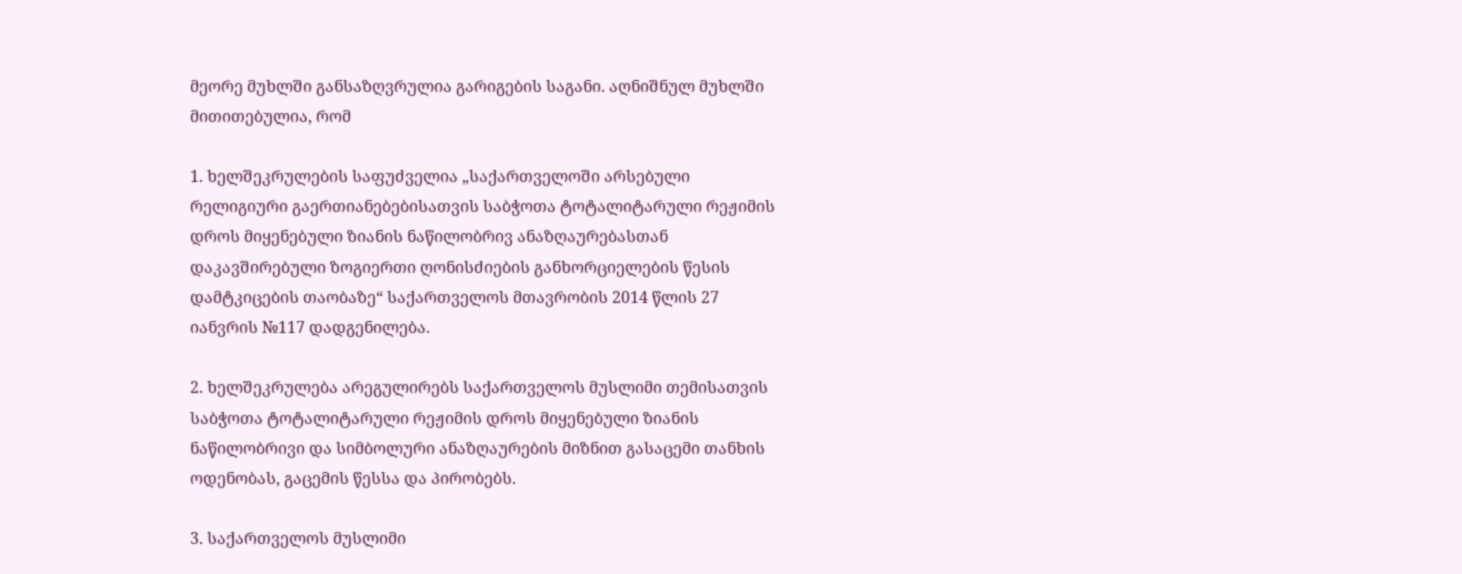მეორე მუხლში განსაზღვრულია გარიგების საგანი. აღნიშნულ მუხლში მითითებულია, რომ

1. ხელშეკრულების საფუძველია „საქართველოში არსებული რელიგიური გაერთიანებებისათვის საბჭოთა ტოტალიტარული რეჟიმის დროს მიყენებული ზიანის ნაწილობრივ ანაზღაურებასთან დაკავშირებული ზოგიერთი ღონისძიების განხორციელების წესის დამტკიცების თაობაზე“ საქართველოს მთავრობის 2014 წლის 27 იანვრის №117 დადგენილება.

2. ხელშეკრულება არეგულირებს საქართველოს მუსლიმი თემისათვის საბჭოთა ტოტალიტარული რეჟიმის დროს მიყენებული ზიანის ნაწილობრივი და სიმბოლური ანაზღაურების მიზნით გასაცემი თანხის ოდენობას, გაცემის წესსა და პირობებს.

3. საქართველოს მუსლიმი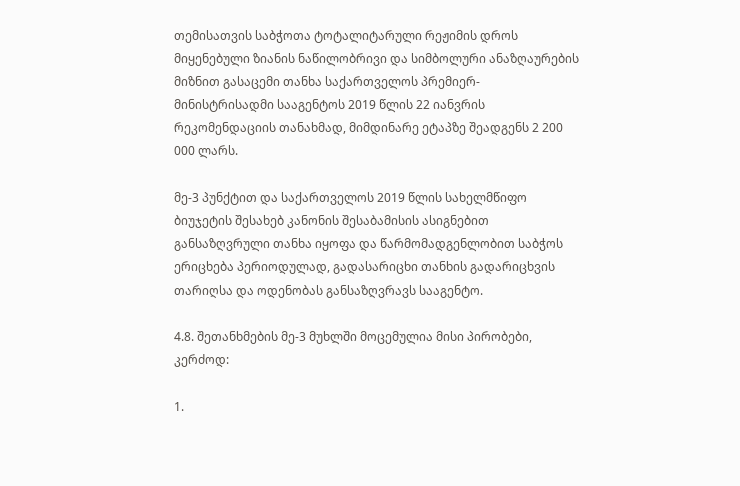თემისათვის საბჭოთა ტოტალიტარული რეჟიმის დროს მიყენებული ზიანის ნაწილობრივი და სიმბოლური ანაზღაურების მიზნით გასაცემი თანხა საქართველოს პრემიერ-მინისტრისადმი სააგენტოს 2019 წლის 22 იანვრის რეკომენდაციის თანახმად, მიმდინარე ეტაპზე შეადგენს 2 200 000 ლარს.

მე-3 პუნქტით და საქართველოს 2019 წლის სახელმწიფო ბიუჯეტის შესახებ კანონის შესაბამისის ასიგნებით განსაზღვრული თანხა იყოფა და წარმომადგენლობით საბჭოს ერიცხება პერიოდულად, გადასარიცხი თანხის გადარიცხვის თარიღსა და ოდენობას განსაზღვრავს სააგენტო.

4.8. შეთანხმების მე-3 მუხლში მოცემულია მისი პირობები, კერძოდ:

1.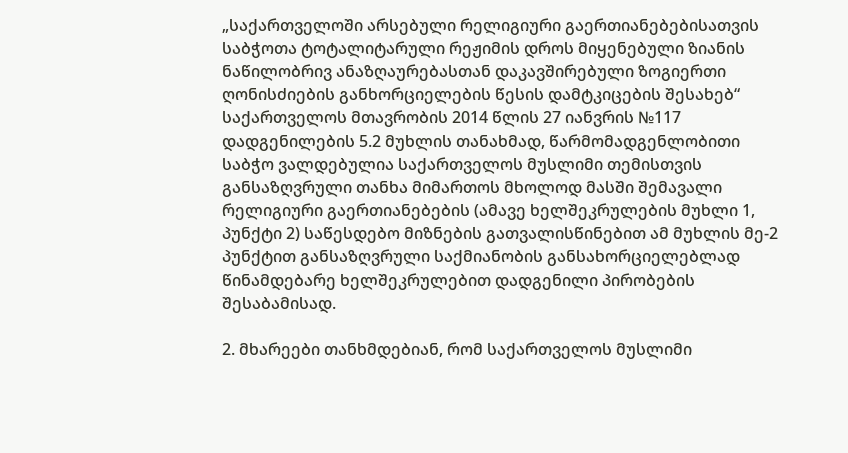„საქართველოში არსებული რელიგიური გაერთიანებებისათვის საბჭოთა ტოტალიტარული რეჟიმის დროს მიყენებული ზიანის ნაწილობრივ ანაზღაურებასთან დაკავშირებული ზოგიერთი ღონისძიების განხორციელების წესის დამტკიცების შესახებ“ საქართველოს მთავრობის 2014 წლის 27 იანვრის №117 დადგენილების 5.2 მუხლის თანახმად, წარმომადგენლობითი საბჭო ვალდებულია საქართველოს მუსლიმი თემისთვის განსაზღვრული თანხა მიმართოს მხოლოდ მასში შემავალი რელიგიური გაერთიანებების (ამავე ხელშეკრულების მუხლი 1, პუნქტი 2) საწესდებო მიზნების გათვალისწინებით ამ მუხლის მე-2 პუნქტით განსაზღვრული საქმიანობის განსახორციელებლად წინამდებარე ხელშეკრულებით დადგენილი პირობების შესაბამისად.

2. მხარეები თანხმდებიან, რომ საქართველოს მუსლიმი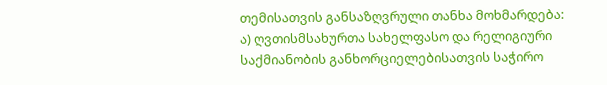თემისათვის განსაზღვრული თანხა მოხმარდება: ა) ღვთისმსახურთა სახელფასო და რელიგიური საქმიანობის განხორციელებისათვის საჭირო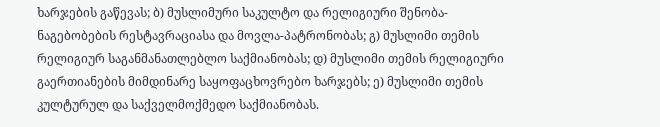ხარჯების გაწევას; ბ) მუსლიმური საკულტო და რელიგიური შენობა-ნაგებობების რესტავრაციასა და მოვლა-პატრონობას; გ) მუსლიმი თემის რელიგიურ საგანმანათლებლო საქმიანობას; დ) მუსლიმი თემის რელიგიური გაერთიანების მიმდინარე საყოფაცხოვრებო ხარჯებს; ე) მუსლიმი თემის კულტურულ და საქველმოქმედო საქმიანობას.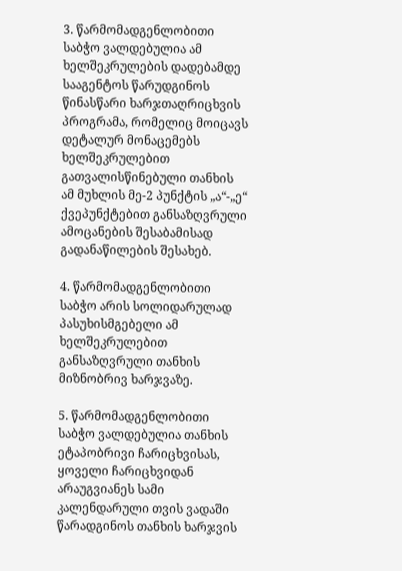3. წარმომადგენლობითი საბჭო ვალდებულია ამ ხელშეკრულების დადებამდე სააგენტოს წარუდგინოს წინასწარი ხარჯთაღრიცხვის პროგრამა, რომელიც მოიცავს დეტალურ მონაცემებს ხელშეკრულებით გათვალისწინებული თანხის ამ მუხლის მე-2 პუნქტის „ა“-„ე“ ქვეპუნქტებით განსაზღვრული ამოცანების შესაბამისად გადანაწილების შესახებ.

4. წარმომადგენლობითი საბჭო არის სოლიდარულად პასუხისმგებელი ამ ხელშეკრულებით განსაზღვრული თანხის მიზნობრივ ხარჯვაზე.

5. წარმომადგენლობითი საბჭო ვალდებულია თანხის ეტაპობრივი ჩარიცხვისას, ყოველი ჩარიცხვიდან არაუგვიანეს სამი კალენდარული თვის ვადაში წარადგინოს თანხის ხარჯვის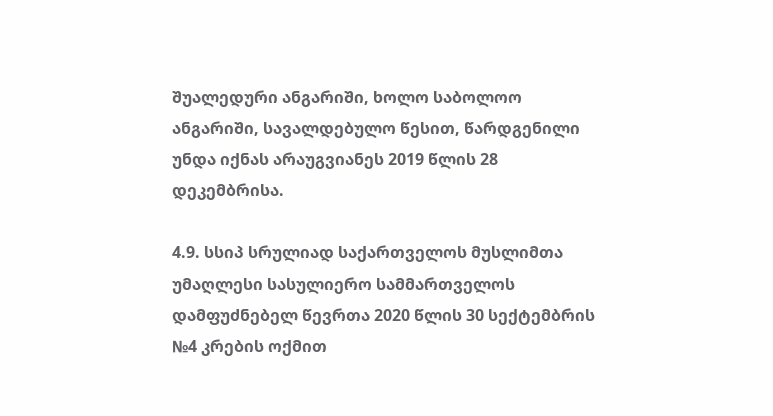შუალედური ანგარიში, ხოლო საბოლოო ანგარიში, სავალდებულო წესით, წარდგენილი უნდა იქნას არაუგვიანეს 2019 წლის 28 დეკემბრისა.

4.9. სსიპ სრულიად საქართველოს მუსლიმთა უმაღლესი სასულიერო სამმართველოს დამფუძნებელ წევრთა 2020 წლის 30 სექტემბრის №4 კრების ოქმით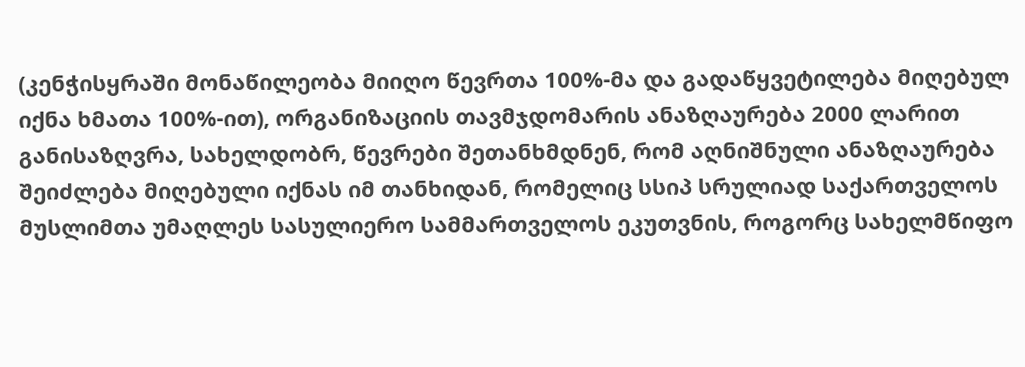(კენჭისყრაში მონაწილეობა მიიღო წევრთა 100%-მა და გადაწყვეტილება მიღებულ იქნა ხმათა 100%-ით), ორგანიზაციის თავმჯდომარის ანაზღაურება 2000 ლარით განისაზღვრა, სახელდობრ, წევრები შეთანხმდნენ, რომ აღნიშნული ანაზღაურება შეიძლება მიღებული იქნას იმ თანხიდან, რომელიც სსიპ სრულიად საქართველოს მუსლიმთა უმაღლეს სასულიერო სამმართველოს ეკუთვნის, როგორც სახელმწიფო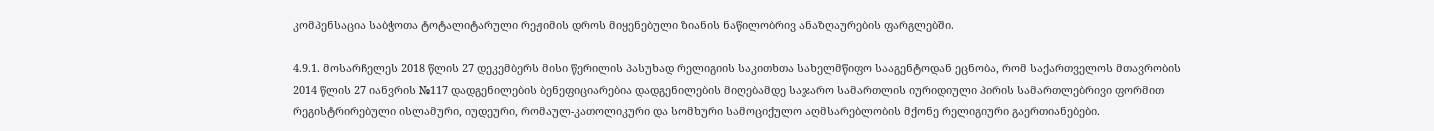კომპენსაცია საბჭოთა ტოტალიტარული რეჟიმის დროს მიყენებული ზიანის ნაწილობრივ ანაზღაურების ფარგლებში.

4.9.1. მოსარჩელეს 2018 წლის 27 დეკემბერს მისი წერილის პასუხად რელიგიის საკითხთა სახელმწიფო სააგენტოდან ეცნობა, რომ საქართველოს მთავრობის 2014 წლის 27 იანვრის №117 დადგენილების ბენეფიციარებია დადგენილების მიღებამდე საჯარო სამართლის იურიდიული პირის სამართლებრივი ფორმით რეგისტრირებული ისლამური, იუდეური, რომაულ-კათოლიკური და სომხური სამოციქულო აღმსარებლობის მქონე რელიგიური გაერთიანებები.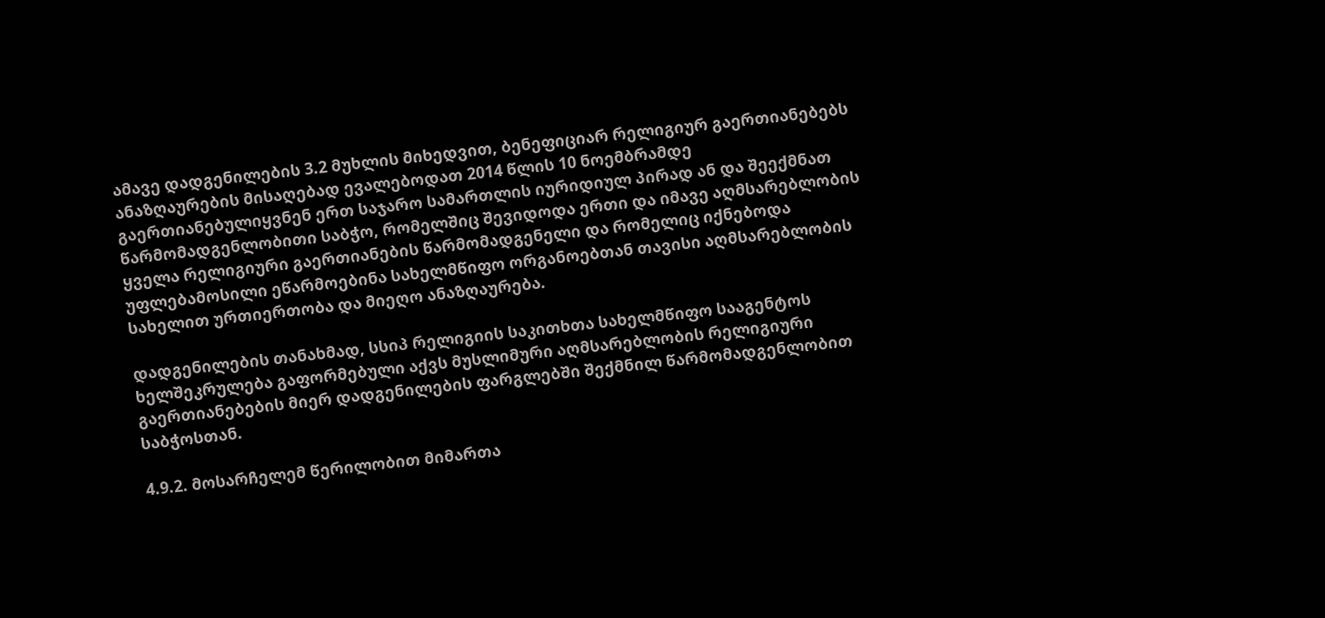ამავე დადგენილების 3.2 მუხლის მიხედვით, ბენეფიციარ რელიგიურ გაერთიანებებს ანაზღაურების მისაღებად ევალებოდათ 2014 წლის 10 ნოემბრამდე გაერთიანებულიყვნენ ერთ საჯარო სამართლის იურიდიულ პირად ან და შეექმნათ წარმომადგენლობითი საბჭო, რომელშიც შევიდოდა ერთი და იმავე აღმსარებლობის ყველა რელიგიური გაერთიანების წარმომადგენელი და რომელიც იქნებოდა უფლებამოსილი ეწარმოებინა სახელმწიფო ორგანოებთან თავისი აღმსარებლობის სახელით ურთიერთობა და მიეღო ანაზღაურება.

დადგენილების თანახმად, სსიპ რელიგიის საკითხთა სახელმწიფო სააგენტოს ხელშეკრულება გაფორმებული აქვს მუსლიმური აღმსარებლობის რელიგიური გაერთიანებების მიერ დადგენილების ფარგლებში შექმნილ წარმომადგენლობით საბჭოსთან.

4.9.2. მოსარჩელემ წერილობით მიმართა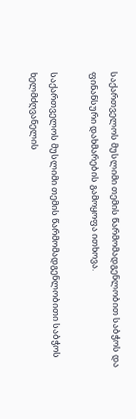საქართველოს მუსლიმი თემის წარმომადგენლობით საბჭოს და ფინანსური დახმარების გამოყოფა ითხოვა.

საქართველოს მუსლიმი თემის წარმომადგენლობითი საბჭოს ხელმძღვანელის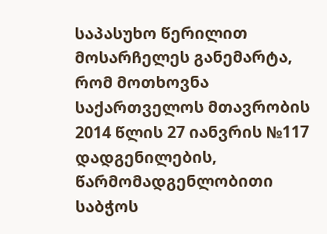საპასუხო წერილით მოსარჩელეს განემარტა, რომ მოთხოვნა საქართველოს მთავრობის 2014 წლის 27 იანვრის №117 დადგენილების, წარმომადგენლობითი საბჭოს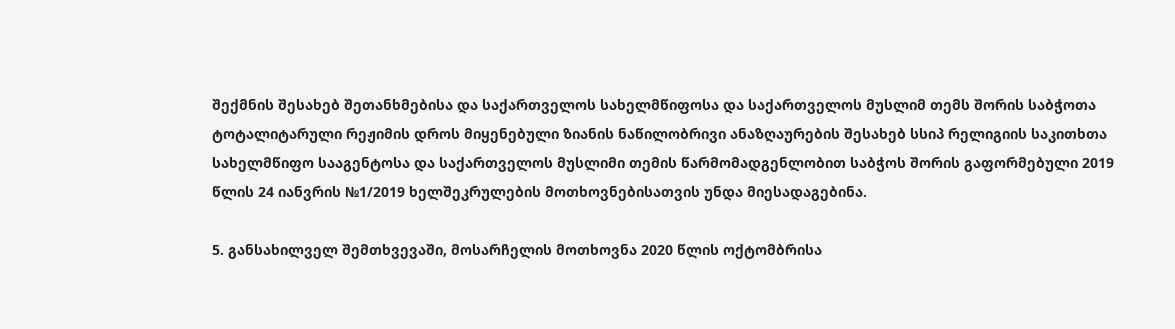შექმნის შესახებ შეთანხმებისა და საქართველოს სახელმწიფოსა და საქართველოს მუსლიმ თემს შორის საბჭოთა ტოტალიტარული რეჟიმის დროს მიყენებული ზიანის ნაწილობრივი ანაზღაურების შესახებ სსიპ რელიგიის საკითხთა სახელმწიფო სააგენტოსა და საქართველოს მუსლიმი თემის წარმომადგენლობით საბჭოს შორის გაფორმებული 2019 წლის 24 იანვრის №1/2019 ხელშეკრულების მოთხოვნებისათვის უნდა მიესადაგებინა.

5. განსახილველ შემთხვევაში, მოსარჩელის მოთხოვნა 2020 წლის ოქტომბრისა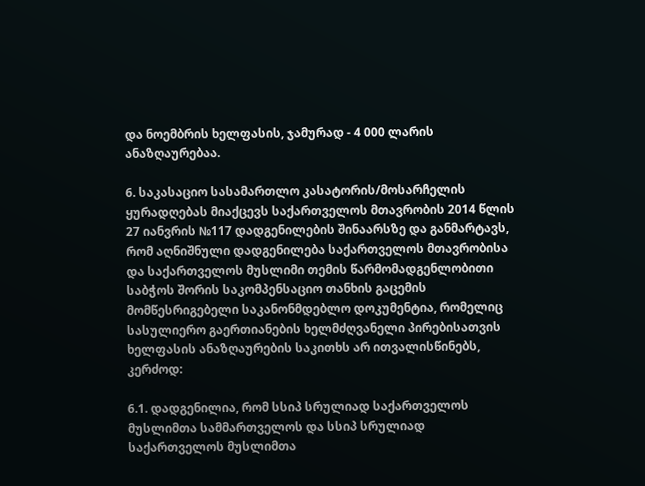და ნოემბრის ხელფასის, ჯამურად - 4 000 ლარის ანაზღაურებაა.

6. საკასაციო სასამართლო კასატორის/მოსარჩელის ყურადღებას მიაქცევს საქართველოს მთავრობის 2014 წლის 27 იანვრის №117 დადგენილების შინაარსზე და განმარტავს, რომ აღნიშნული დადგენილება საქართველოს მთავრობისა და საქართველოს მუსლიმი თემის წარმომადგენლობითი საბჭოს შორის საკომპენსაციო თანხის გაცემის მომწესრიგებელი საკანონმდებლო დოკუმენტია, რომელიც სასულიერო გაერთიანების ხელმძღვანელი პირებისათვის ხელფასის ანაზღაურების საკითხს არ ითვალისწინებს, კერძოდ:

6.1. დადგენილია, რომ სსიპ სრულიად საქართველოს მუსლიმთა სამმართველოს და სსიპ სრულიად საქართველოს მუსლიმთა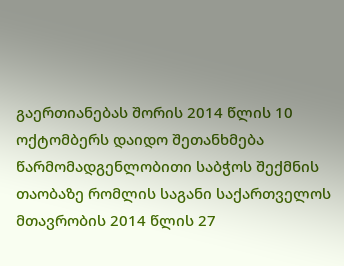გაერთიანებას შორის 2014 წლის 10 ოქტომბერს დაიდო შეთანხმება წარმომადგენლობითი საბჭოს შექმნის თაობაზე რომლის საგანი საქართველოს მთავრობის 2014 წლის 27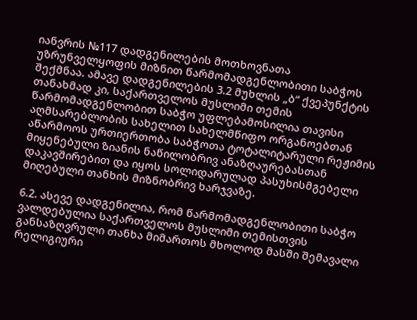იანვრის №117 დადგენილების მოთხოვნათა უზრუნველყოფის მიზნით წარმომადგენლობითი საბჭოს შექმნაა. ამავე დადგენილების 3.2 მუხლის „ბ“ ქვეპუნქტის თანახმად კი, საქართველოს მუსლიმი თემის წარმომადგენლობით საბჭო უფლებამოსილია თავისი აღმსარებლობის სახელით სახელმწიფო ორგანოებთან აწარმოოს ურთიერთობა საბჭოთა ტოტალიტარული რეჟიმის მიყენებული ზიანის ნაწილობრივ ანაზღაურებასთან დაკავშირებით და იყოს სოლიდარულად პასუხისმგებელი მიღებული თანხის მიზნობრივ ხარჯვაზე.

6.2. ასევე დადგენილია, რომ წარმომადგენლობითი საბჭო ვალდებულია საქართველოს მუსლიმი თემისთვის განსაზღვრული თანხა მიმართოს მხოლოდ მასში შემავალი რელიგიური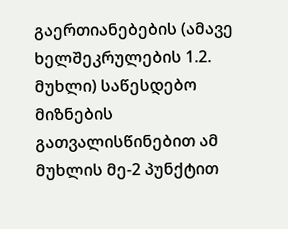გაერთიანებების (ამავე ხელშეკრულების 1.2. მუხლი) საწესდებო მიზნების გათვალისწინებით ამ მუხლის მე-2 პუნქტით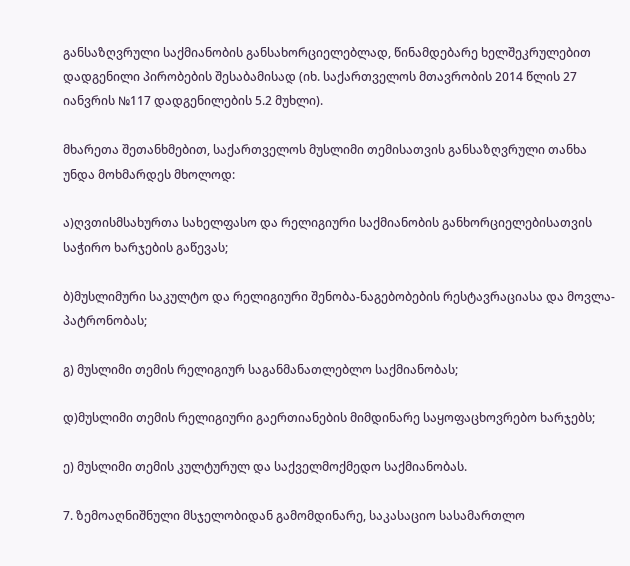განსაზღვრული საქმიანობის განსახორციელებლად, წინამდებარე ხელშეკრულებით დადგენილი პირობების შესაბამისად (იხ. საქართველოს მთავრობის 2014 წლის 27 იანვრის №117 დადგენილების 5.2 მუხლი).

მხარეთა შეთანხმებით, საქართველოს მუსლიმი თემისათვის განსაზღვრული თანხა უნდა მოხმარდეს მხოლოდ:

ა)ღვთისმსახურთა სახელფასო და რელიგიური საქმიანობის განხორციელებისათვის საჭირო ხარჯების გაწევას;

ბ)მუსლიმური საკულტო და რელიგიური შენობა-ნაგებობების რესტავრაციასა და მოვლა-პატრონობას;

გ) მუსლიმი თემის რელიგიურ საგანმანათლებლო საქმიანობას;

დ)მუსლიმი თემის რელიგიური გაერთიანების მიმდინარე საყოფაცხოვრებო ხარჯებს;

ე) მუსლიმი თემის კულტურულ და საქველმოქმედო საქმიანობას.

7. ზემოაღნიშნული მსჯელობიდან გამომდინარე, საკასაციო სასამართლო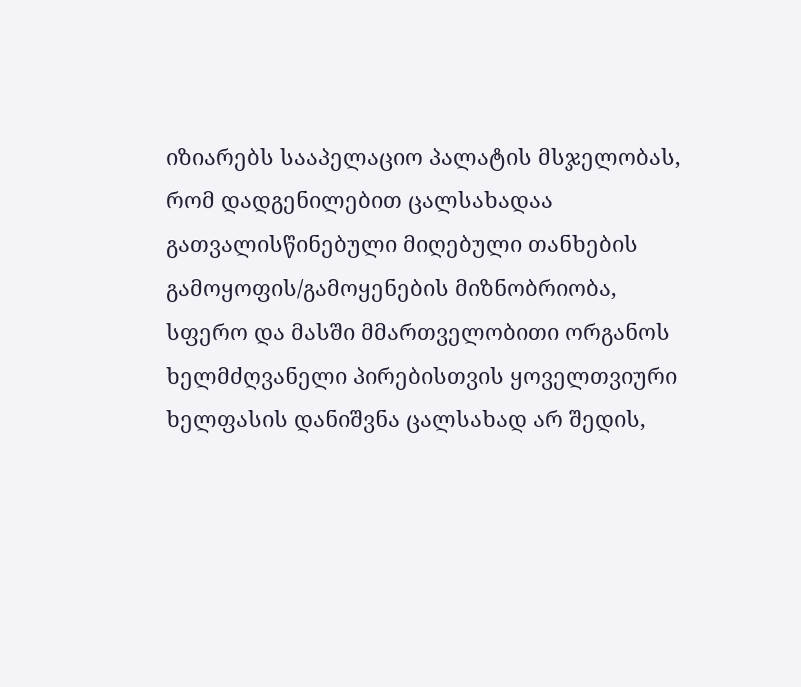იზიარებს სააპელაციო პალატის მსჯელობას, რომ დადგენილებით ცალსახადაა გათვალისწინებული მიღებული თანხების გამოყოფის/გამოყენების მიზნობრიობა, სფერო და მასში მმართველობითი ორგანოს ხელმძღვანელი პირებისთვის ყოველთვიური ხელფასის დანიშვნა ცალსახად არ შედის,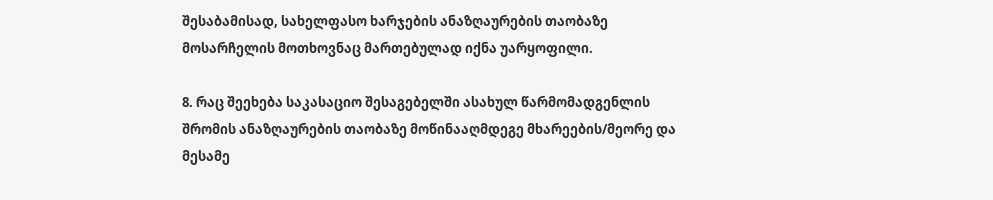შესაბამისად, სახელფასო ხარჯების ანაზღაურების თაობაზე მოსარჩელის მოთხოვნაც მართებულად იქნა უარყოფილი.

8. რაც შეეხება საკასაციო შესაგებელში ასახულ წარმომადგენლის შრომის ანაზღაურების თაობაზე მოწინააღმდეგე მხარეების/მეორე და მესამე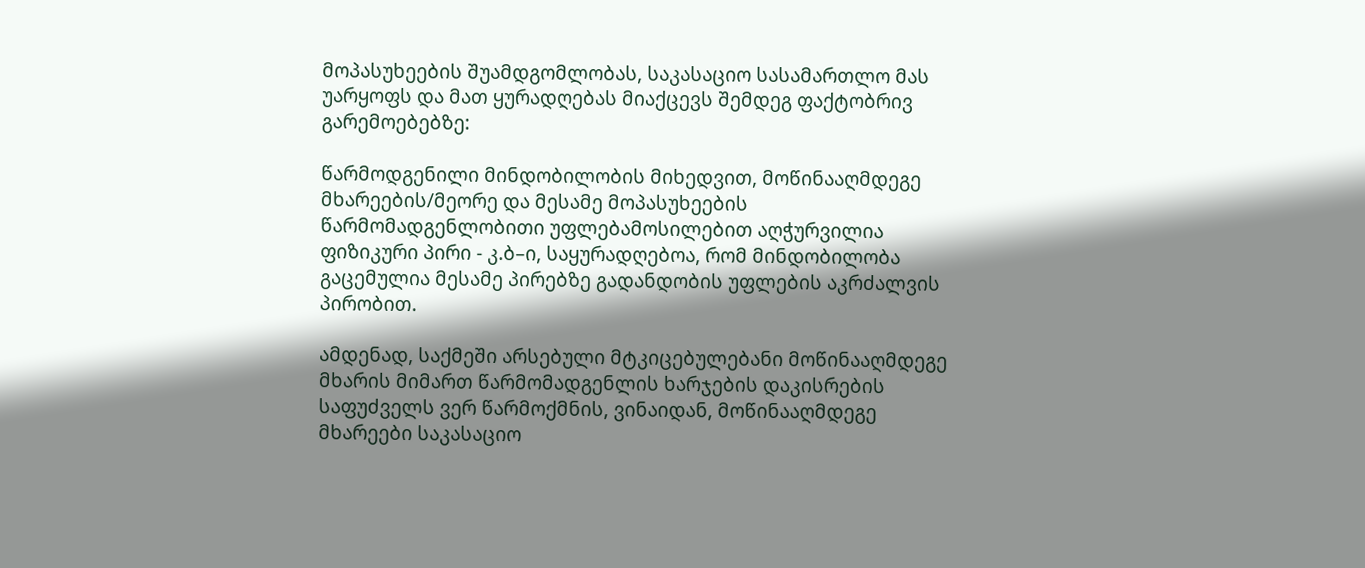მოპასუხეების შუამდგომლობას, საკასაციო სასამართლო მას უარყოფს და მათ ყურადღებას მიაქცევს შემდეგ ფაქტობრივ გარემოებებზე:

წარმოდგენილი მინდობილობის მიხედვით, მოწინააღმდეგე მხარეების/მეორე და მესამე მოპასუხეების წარმომადგენლობითი უფლებამოსილებით აღჭურვილია ფიზიკური პირი - კ.ბ–ი, საყურადღებოა, რომ მინდობილობა გაცემულია მესამე პირებზე გადანდობის უფლების აკრძალვის პირობით.

ამდენად, საქმეში არსებული მტკიცებულებანი მოწინააღმდეგე მხარის მიმართ წარმომადგენლის ხარჯების დაკისრების საფუძველს ვერ წარმოქმნის, ვინაიდან, მოწინააღმდეგე მხარეები საკასაციო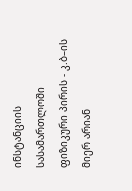ინსტანციის სასამართლოში ფიზიკური პირის - კ.ბ–ის მიერ არიან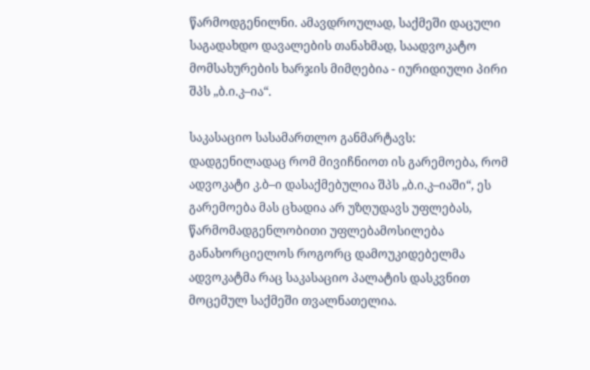წარმოდგენილნი. ამავდროულად, საქმეში დაცული საგადახდო დავალების თანახმად, საადვოკატო მომსახურების ხარჯის მიმღებია - იურიდიული პირი შპს „ბ.ი.კ–ია“.

საკასაციო სასამართლო განმარტავს: დადგენილადაც რომ მივიჩნიოთ ის გარემოება, რომ ადვოკატი კ.ბ–ი დასაქმებულია შპს „ბ.ი.კ–იაში“, ეს გარემოება მას ცხადია არ უზღუდავს უფლებას, წარმომადგენლობითი უფლებამოსილება განახორციელოს როგორც დამოუკიდებელმა ადვოკატმა რაც საკასაციო პალატის დასკვნით მოცემულ საქმეში თვალნათელია.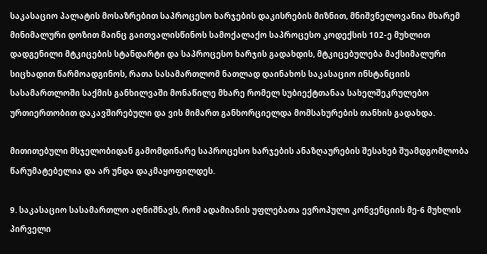საკასაციო პალატის მოსაზრებით საპროცესო ხარჯების დაკისრების მიზნით, მნიშვნელოვანია მხარემ მინიმალური დოზით მაინც გაითვალისწინოს სამოქალაქო საპროცესო კოდექსის 102-ე მუხლით დადგენილი მტკიცების სტანდარტი და საპროცესო ხარჯის გადახდის, მტკიცებულება მაქსიმალური სიცხადით წარმოადგინოს, რათა სასამართლომ ნათლად დაინახოს საკასაციო ინსტანციის სასამართლოში საქმის განხილვაში მონაწილე მხარე რომელ სუბიექტთანაა სახელშეკრულებო ურთიერთობით დაკავშირებული და ვის მიმართ განხორციელდა მომსახურების თანხის გადახდა.

მითითებული მსჯელობიდან გამომდინარე საპროცესო ხარჯების ანაზღაურების შესახებ შუამდგომლობა წარუმატებელია და არ უნდა დაკმაყოფილდეს.

9. საკასაციო სასამართლო აღნიშნავს, რომ ადამიანის უფლებათა ევროპული კონვენციის მე-6 მუხლის პირველი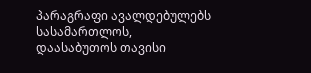პარაგრაფი ავალდებულებს სასამართლოს, დაასაბუთოს თავისი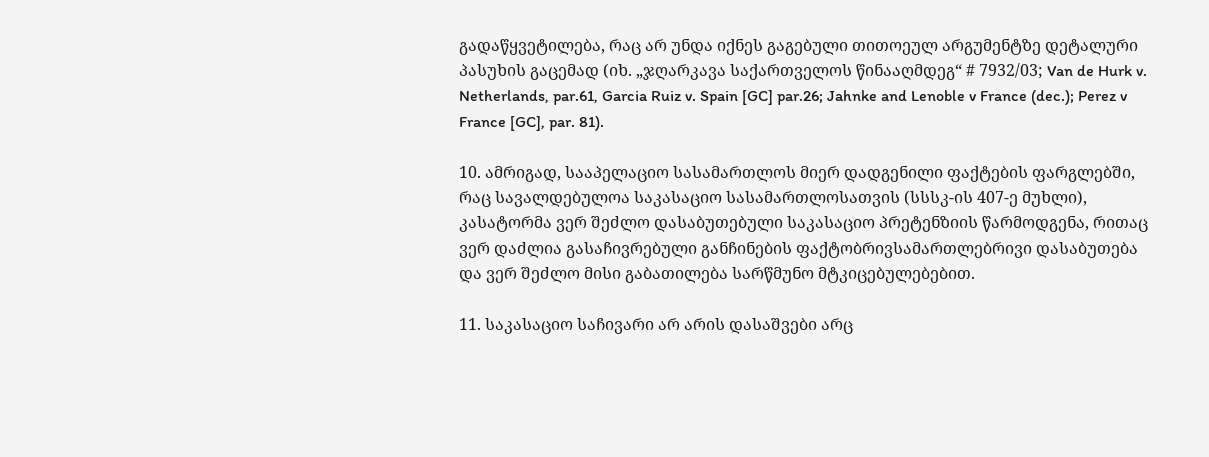გადაწყვეტილება, რაც არ უნდა იქნეს გაგებული თითოეულ არგუმენტზე დეტალური პასუხის გაცემად (იხ. „ჯღარკავა საქართველოს წინააღმდეგ“ # 7932/03; Van de Hurk v. Netherlands, par.61, Garcia Ruiz v. Spain [GC] par.26; Jahnke and Lenoble v France (dec.); Perez v France [GC], par. 81).

10. ამრიგად, სააპელაციო სასამართლოს მიერ დადგენილი ფაქტების ფარგლებში, რაც სავალდებულოა საკასაციო სასამართლოსათვის (სსსკ-ის 407-ე მუხლი), კასატორმა ვერ შეძლო დასაბუთებული საკასაციო პრეტენზიის წარმოდგენა, რითაც ვერ დაძლია გასაჩივრებული განჩინების ფაქტობრივსამართლებრივი დასაბუთება და ვერ შეძლო მისი გაბათილება სარწმუნო მტკიცებულებებით.

11. საკასაციო საჩივარი არ არის დასაშვები არც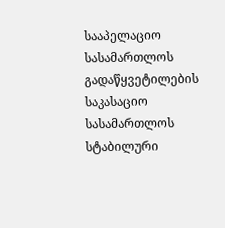სააპელაციო სასამართლოს გადაწყვეტილების საკასაციო სასამართლოს სტაბილური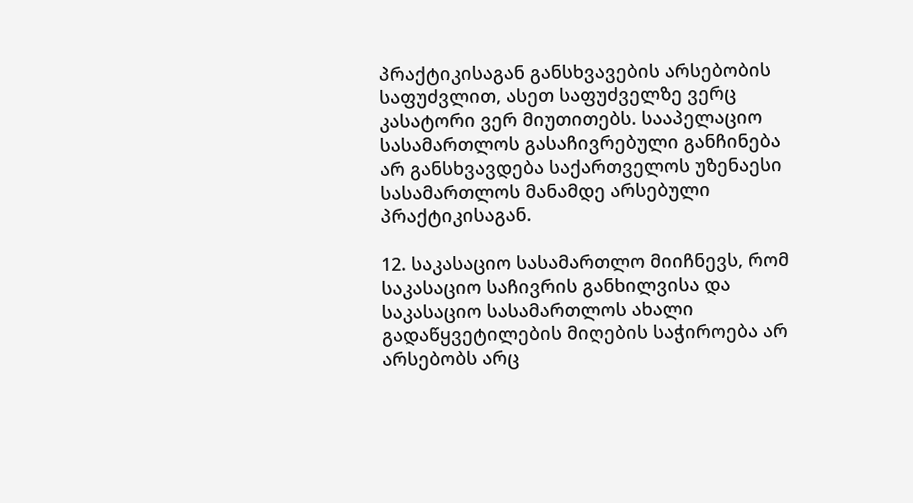პრაქტიკისაგან განსხვავების არსებობის საფუძვლით, ასეთ საფუძველზე ვერც კასატორი ვერ მიუთითებს. სააპელაციო სასამართლოს გასაჩივრებული განჩინება არ განსხვავდება საქართველოს უზენაესი სასამართლოს მანამდე არსებული პრაქტიკისაგან.

12. საკასაციო სასამართლო მიიჩნევს, რომ საკასაციო საჩივრის განხილვისა და საკასაციო სასამართლოს ახალი გადაწყვეტილების მიღების საჭიროება არ არსებობს არც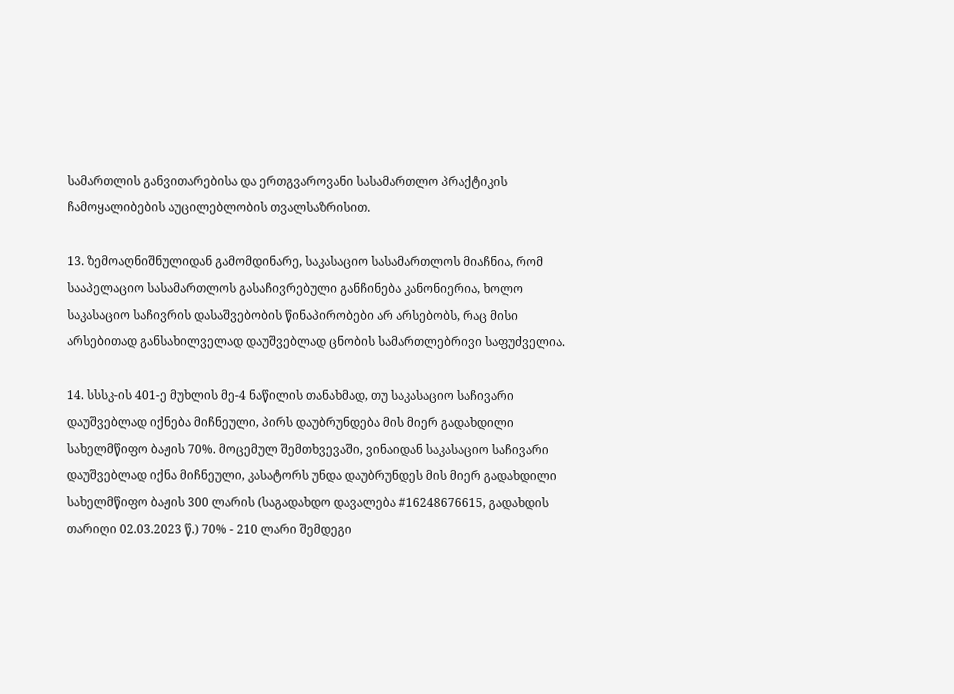სამართლის განვითარებისა და ერთგვაროვანი სასამართლო პრაქტიკის ჩამოყალიბების აუცილებლობის თვალსაზრისით.

13. ზემოაღნიშნულიდან გამომდინარე, საკასაციო სასამართლოს მიაჩნია, რომ სააპელაციო სასამართლოს გასაჩივრებული განჩინება კანონიერია, ხოლო საკასაციო საჩივრის დასაშვებობის წინაპირობები არ არსებობს, რაც მისი არსებითად განსახილველად დაუშვებლად ცნობის სამართლებრივი საფუძველია.

14. სსსკ-ის 401-ე მუხლის მე-4 ნაწილის თანახმად, თუ საკასაციო საჩივარი დაუშვებლად იქნება მიჩნეული, პირს დაუბრუნდება მის მიერ გადახდილი სახელმწიფო ბაჟის 70%. მოცემულ შემთხვევაში, ვინაიდან საკასაციო საჩივარი დაუშვებლად იქნა მიჩნეული, კასატორს უნდა დაუბრუნდეს მის მიერ გადახდილი სახელმწიფო ბაჟის 300 ლარის (საგადახდო დავალება #16248676615, გადახდის თარიღი 02.03.2023 წ.) 70% - 210 ლარი შემდეგი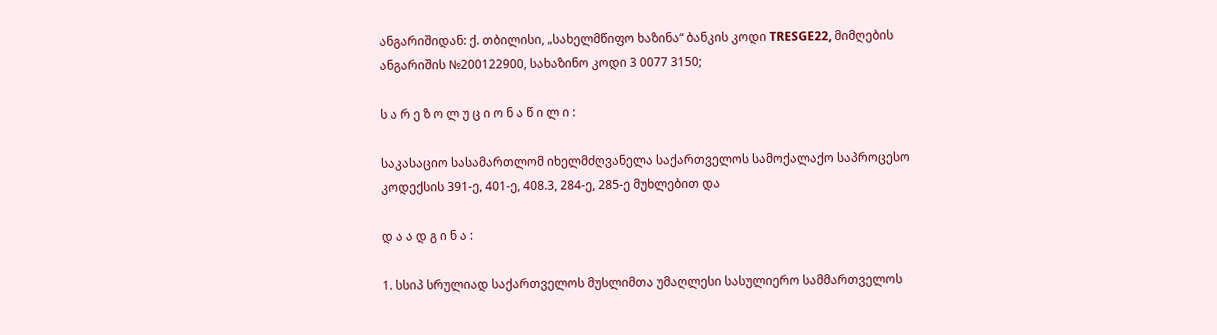ანგარიშიდან: ქ. თბილისი, „სახელმწიფო ხაზინა“ ბანკის კოდი TRESGE22, მიმღების ანგარიშის №200122900, სახაზინო კოდი 3 0077 3150;

ს ა რ ე ზ ო ლ უ ც ი ო ნ ა წ ი ლ ი :

საკასაციო სასამართლომ იხელმძღვანელა საქართველოს სამოქალაქო საპროცესო კოდექსის 391-ე, 401-ე, 408.3, 284-ე, 285-ე მუხლებით და

დ ა ა დ გ ი ნ ა :

1. სსიპ სრულიად საქართველოს მუსლიმთა უმაღლესი სასულიერო სამმართველოს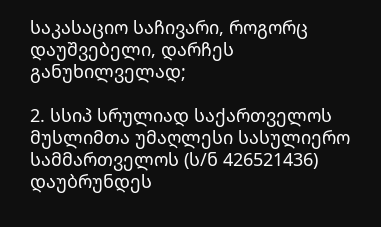საკასაციო საჩივარი, როგორც დაუშვებელი, დარჩეს განუხილველად;

2. სსიპ სრულიად საქართველოს მუსლიმთა უმაღლესი სასულიერო სამმართველოს (ს/ნ 426521436) დაუბრუნდეს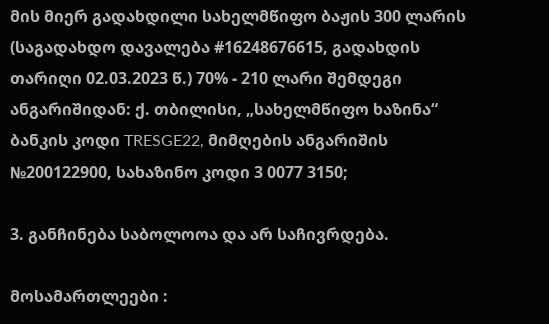მის მიერ გადახდილი სახელმწიფო ბაჟის 300 ლარის (საგადახდო დავალება #16248676615, გადახდის თარიღი 02.03.2023 წ.) 70% - 210 ლარი შემდეგი ანგარიშიდან: ქ. თბილისი, „სახელმწიფო ხაზინა“ ბანკის კოდი TRESGE22, მიმღების ანგარიშის №200122900, სახაზინო კოდი 3 0077 3150;

3. განჩინება საბოლოოა და არ საჩივრდება.

მოსამართლეები :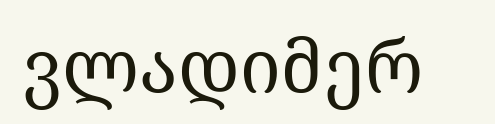ვლადიმერ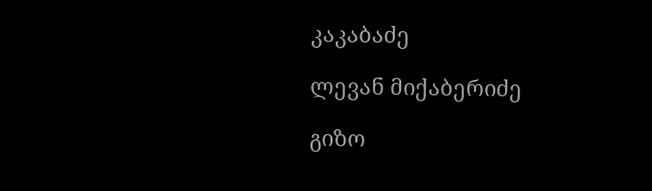კაკაბაძე

ლევან მიქაბერიძე

გიზო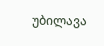უბილავა